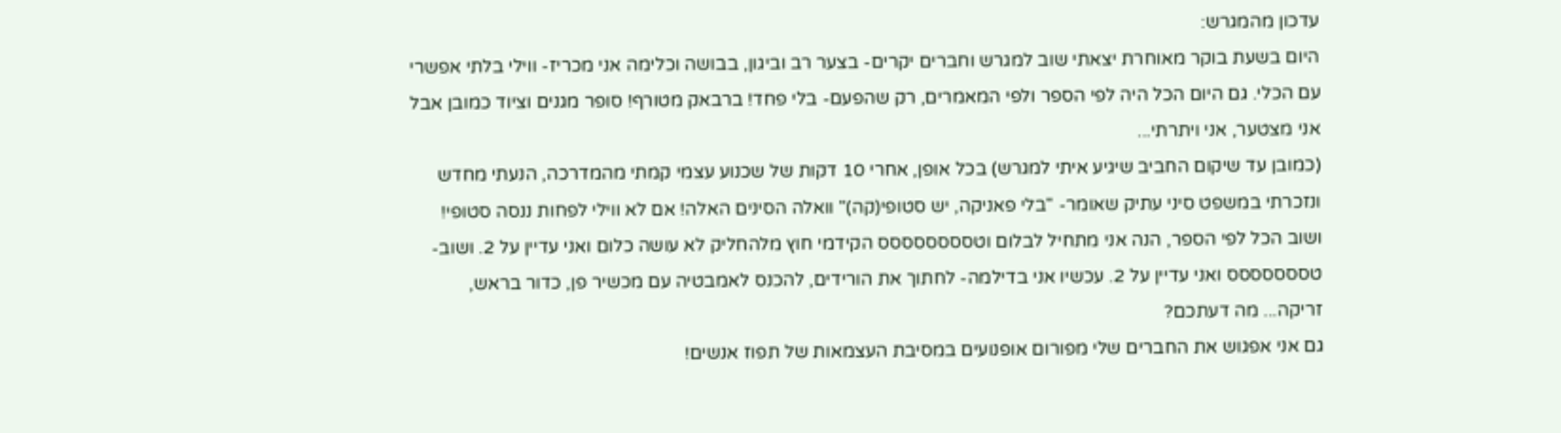עדכון מהמגרש:
היום בשעת בוקר מאוחרת יצאתי שוב למגרש וחברים יקרים- בצער רב וביגון, בבושה וכלימה אני מכריז- ווילי בלתי אפשרי עם הכלי. גם היום הכל היה לפי הספר ולפי המאמרים, רק שהפעם- בלי פחד! ברבאק מטורף! סופר מגנים וציוד כמובן אבל אני מצטער, אני ויתרתי...
(כמובן עד שיקום החביב שיגיע איתי למגרש) בכל אופן, אחרי 10 דקות של שכנוע עצמי קמתי מהמדרכה, הנעתי מחדש ונזכרתי במשפט סיני עתיק שאומר- "בלי פאניקה, יש סטופי(קה)" וואלה הסינים האלה! אם לא ווילי לפחות ננסה סטופי! ושוב הכל לפי הספר, הנה אני מתחיל לבלום וטסססססססס הקידמי חוץ מלהחליק לא עושה כלום ואני עדיין על 2. ושוב- טססססססס ואני עדיין על 2. עכשיו אני בדילמה- לחתוך את הורידים, להכנס לאמבטיה עם מכשיר פן, כדור בראש, זריקה... מה דעתכם?
גם אני אפגוש את החברים שלי מפורום אופנועים במסיבת העצמאות של תפוז אנשים!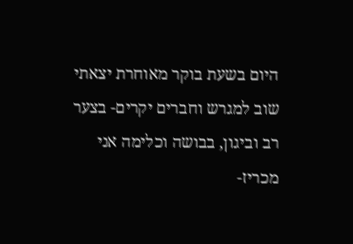היום בשעת בוקר מאוחרת יצאתי שוב למגרש וחברים יקרים- בצער רב וביגון, בבושה וכלימה אני מכריז-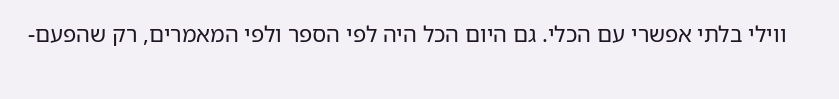ווילי בלתי אפשרי עם הכלי. גם היום הכל היה לפי הספר ולפי המאמרים, רק שהפעם-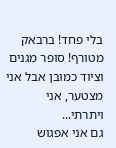בלי פחד! ברבאק מטורף! סופר מגנים וציוד כמובן אבל אני מצטער, אני ויתרתי...
גם אני אפגוש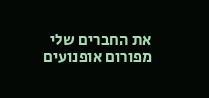את החברים שלי מפורום אופנועים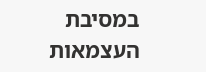במסיבת העצמאות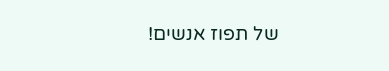של תפוז אנשים!